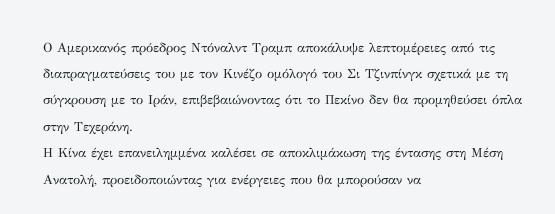Ο Αμερικανός πρόεδρος Ντόναλντ Τραμπ αποκάλυψε λεπτομέρειες από τις διαπραγματεύσεις του με τον Κινέζο ομόλογό του Σι Τζινπίνγκ σχετικά με τη σύγκρουση με το Ιράν, επιβεβαιώνοντας ότι το Πεκίνο δεν θα προμηθεύσει όπλα στην Τεχεράνη.
Η Κίνα έχει επανειλημμένα καλέσει σε αποκλιμάκωση της έντασης στη Μέση Ανατολή, προειδοποιώντας για ενέργειες που θα μπορούσαν να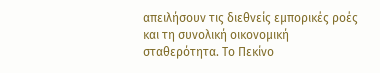απειλήσουν τις διεθνείς εμπορικές ροές και τη συνολική οικονομική σταθερότητα. Το Πεκίνο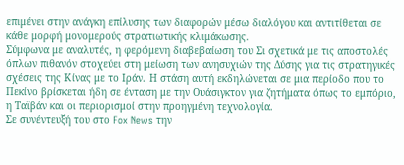επιμένει στην ανάγκη επίλυσης των διαφορών μέσω διαλόγου και αντιτίθεται σε κάθε μορφή μονομερούς στρατιωτικής κλιμάκωσης.
Σύμφωνα με αναλυτές, η φερόμενη διαβεβαίωση του Σι σχετικά με τις αποστολές όπλων πιθανόν στοχεύει στη μείωση των ανησυχιών της Δύσης για τις στρατηγικές σχέσεις της Κίνας με το Ιράν. Η στάση αυτή εκδηλώνεται σε μια περίοδο που το Πεκίνο βρίσκεται ήδη σε ένταση με την Ουάσιγκτον για ζητήματα όπως το εμπόριο, η Ταϊβάν και οι περιορισμοί στην προηγμένη τεχνολογία.
Σε συνέντευξή του στο Fox News την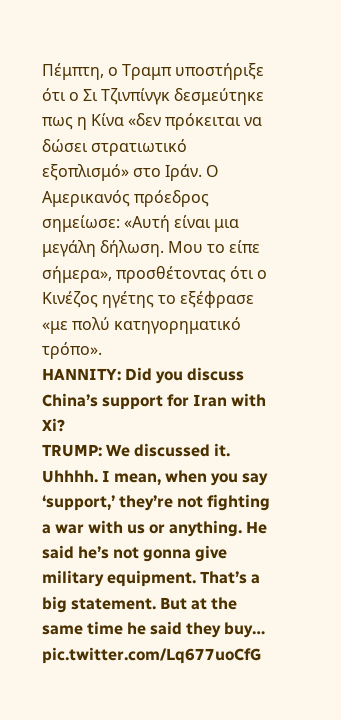Πέμπτη, ο Τραμπ υποστήριξε ότι ο Σι Τζινπίνγκ δεσμεύτηκε πως η Κίνα «δεν πρόκειται να δώσει στρατιωτικό εξοπλισμό» στο Ιράν. Ο Αμερικανός πρόεδρος σημείωσε: «Αυτή είναι μια μεγάλη δήλωση. Μου το είπε σήμερα», προσθέτοντας ότι ο Κινέζος ηγέτης το εξέφρασε «με πολύ κατηγορηματικό τρόπο».
HANNITY: Did you discuss China’s support for Iran with Xi?
TRUMP: We discussed it. Uhhhh. I mean, when you say ‘support,’ they’re not fighting a war with us or anything. He said he’s not gonna give military equipment. That’s a big statement. But at the same time he said they buy… pic.twitter.com/Lq677uoCfG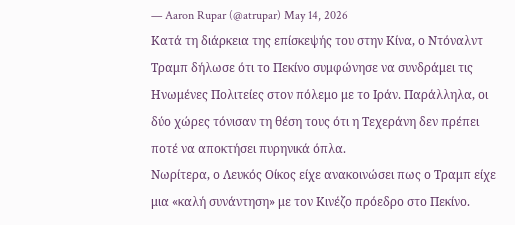— Aaron Rupar (@atrupar) May 14, 2026
Κατά τη διάρκεια της επίσκεψής του στην Κίνα, ο Ντόναλντ Τραμπ δήλωσε ότι το Πεκίνο συμφώνησε να συνδράμει τις Ηνωμένες Πολιτείες στον πόλεμο με το Ιράν. Παράλληλα, οι δύο χώρες τόνισαν τη θέση τους ότι η Τεχεράνη δεν πρέπει ποτέ να αποκτήσει πυρηνικά όπλα.
Νωρίτερα, ο Λευκός Οίκος είχε ανακοινώσει πως ο Τραμπ είχε μια «καλή συνάντηση» με τον Κινέζο πρόεδρο στο Πεκίνο.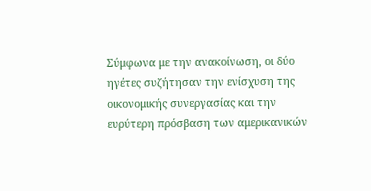Σύμφωνα με την ανακοίνωση, οι δύο ηγέτες συζήτησαν την ενίσχυση της οικονομικής συνεργασίας και την ευρύτερη πρόσβαση των αμερικανικών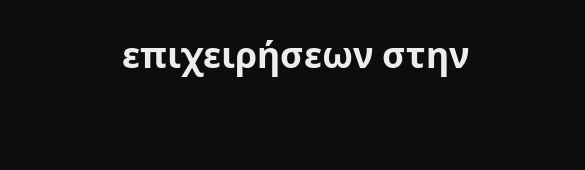επιχειρήσεων στην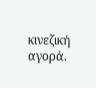κινεζική αγορά.